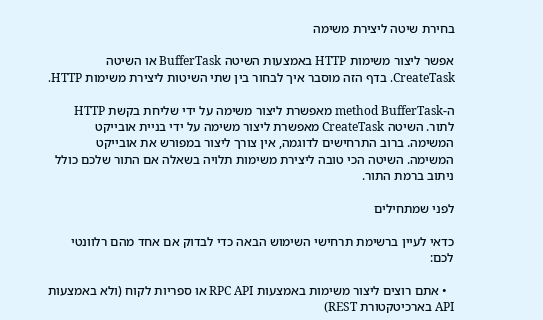בחירת שיטה ליצירת משימה

אפשר ליצור משימות HTTP באמצעות השיטה BufferTask או השיטה CreateTask. בדף הזה מוסבר איך לבחור בין שתי השיטות ליצירת משימות HTTP.

ה-method BufferTask מאפשרת ליצור משימה על ידי שליחת בקשת HTTP לתור. השיטה CreateTask מאפשרת ליצור משימה על ידי בניית אובייקט המשימה. ברוב התרחישים לדוגמה, אין צורך ליצור במפורש את אובייקט המשימה. השיטה הכי טובה ליצירת משימות תלויה בשאלה אם התור שלכם כולל ניתוב ברמת התור.

לפני שמתחילים

כדאי לעיין ברשימת תרחישי השימוש הבאה כדי לבדוק אם אחד מהם רלוונטי לכם:

  • אתם רוצים ליצור משימות באמצעות RPC API או ספריות לקוח (ולא באמצעות API בארכיטקטורת REST)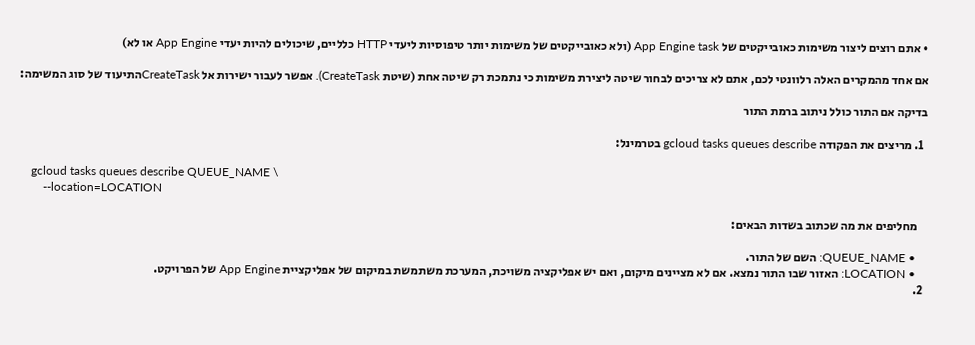• אתם רוצים ליצור משימות כאובייקטים של App Engine task (ולא כאובייקטים של משימות יותר טיפוסיות ליעדי HTTP כלליים, שיכולים להיות יעדי App Engine או לא)

אם אחד מהמקרים האלה רלוונטי לכם, אתם לא צריכים לבחור שיטה ליצירת משימות כי נתמכת רק שיטה אחת (שיטת CreateTask). אפשר לעבור ישירות אל CreateTaskהתיעוד של סוג המשימה:

בדיקה אם התור כולל ניתוב ברמת התור

  1. מריצים את הפקודה gcloud tasks queues describe בטרמינל:

    gcloud tasks queues describe QUEUE_NAME \
        --location=LOCATION

    מחליפים את מה שכתוב בשדות הבאים:

    • QUEUE_NAME: השם של התור.
    • LOCATION: האזור שבו התור נמצא. אם לא מציינים מיקום, ואם יש אפליקציה משויכת, המערכת משתמשת במיקום של אפליקציית App Engine של הפרויקט.
  2.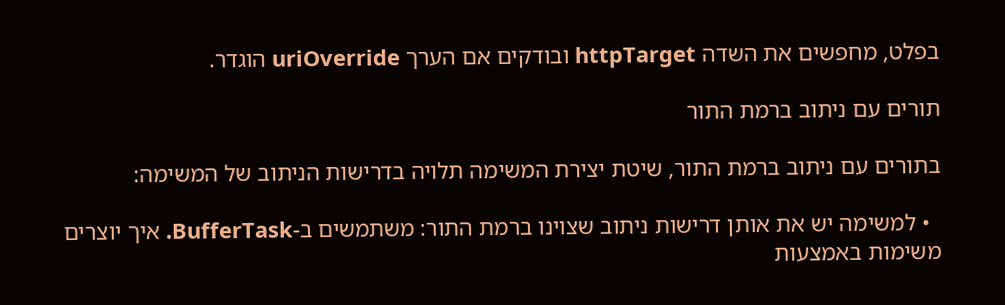בפלט, מחפשים את השדה httpTarget ובודקים אם הערך uriOverride הוגדר.

תורים עם ניתוב ברמת התור

בתורים עם ניתוב ברמת התור, שיטת יצירת המשימה תלויה בדרישות הניתוב של המשימה:

  • למשימה יש את אותן דרישות ניתוב שצוינו ברמת התור: משתמשים ב-BufferTask. איך יוצרים משימות באמצעות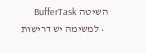השיטה BufferTask
  • למשימה יש דרישות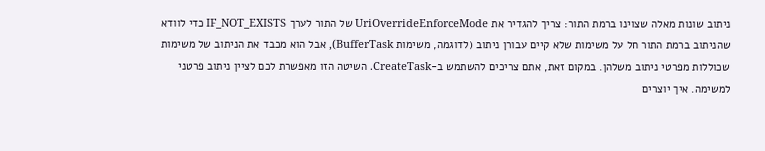ניתוב שונות מאלה שצוינו ברמת התור: צריך להגדיר את UriOverrideEnforceMode של התור לערך IF_NOT_EXISTS כדי לוודא שהניתוב ברמת התור חל על משימות שלא קיים עבורן ניתוב (לדוגמה, משימות BufferTask), אבל הוא מכבד את הניתוב של משימות שכוללות מפרטי ניתוב משלהן. במקום זאת, אתם צריכים להשתמש ב-CreateTask. השיטה הזו מאפשרת לכם לציין ניתוב פרטני למשימה. איך יוצרים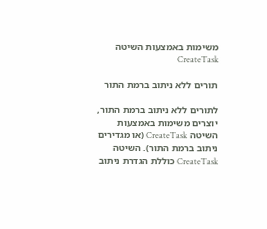משימות באמצעות השיטה CreateTask

תורים ללא ניתוב ברמת התור

לתורים ללא ניתוב ברמת התור, יוצרים משימות באמצעות השיטה CreateTask (או מגדירים ניתוב ברמת התור). השיטה CreateTask כוללת הגדרת ניתוב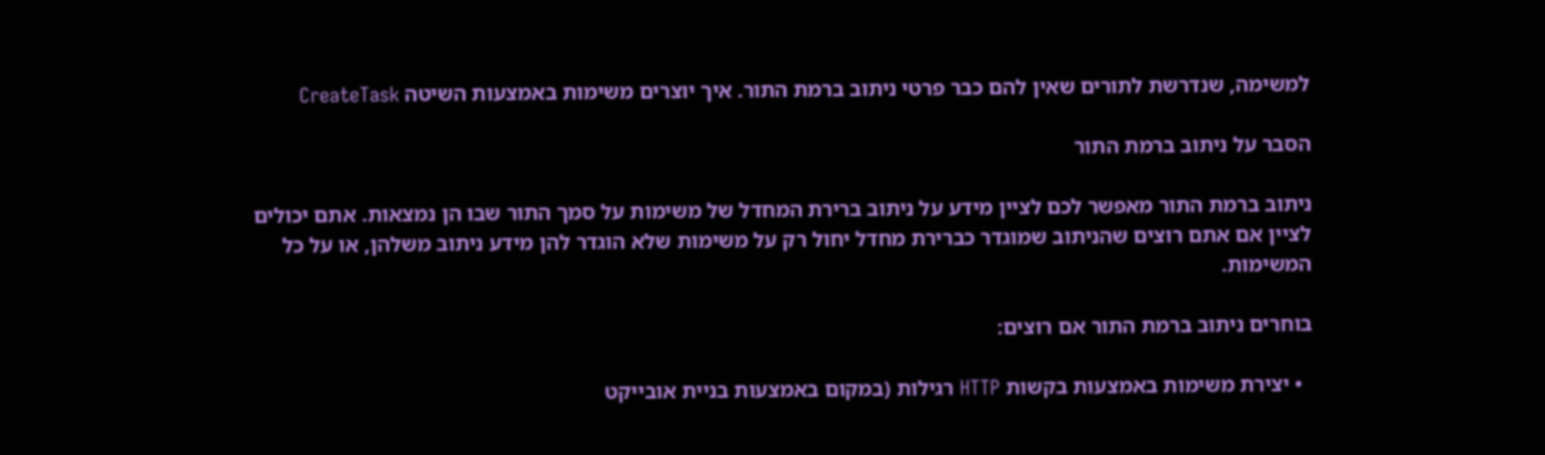למשימה, שנדרשת לתורים שאין להם כבר פרטי ניתוב ברמת התור. איך יוצרים משימות באמצעות השיטה CreateTask

הסבר על ניתוב ברמת התור

ניתוב ברמת התור מאפשר לכם לציין מידע על ניתוב ברירת המחדל של משימות על סמך התור שבו הן נמצאות. אתם יכולים לציין אם אתם רוצים שהניתוב שמוגדר כברירת מחדל יחול רק על משימות שלא הוגדר להן מידע ניתוב משלהן, או על כל המשימות.

בוחרים ניתוב ברמת התור אם רוצים:

  • יצירת משימות באמצעות בקשות HTTP רגילות (במקום באמצעות בניית אובייקט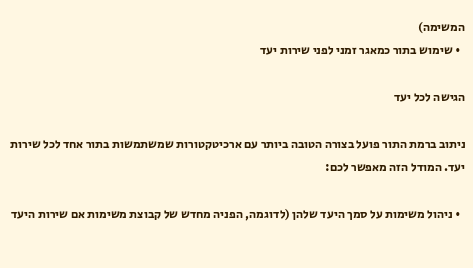המשימה)
  • שימוש בתור כמאגר זמני לפני שירות יעד

הגישה לכל יעד

ניתוב ברמת התור פועל בצורה הטובה ביותר עם ארכיטקטורות שמשתמשות בתור אחד לכל שירות יעד. המודל הזה מאפשר לכם:

  • ניהול משימות על סמך היעד שלהן (לדוגמה, הפניה מחדש של קבוצת משימות אם שירות היעד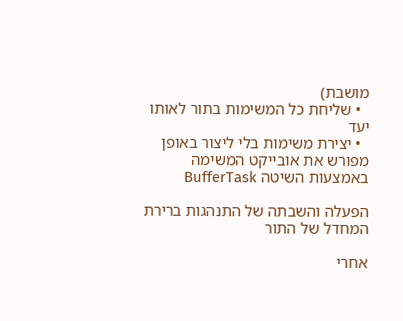מושבת)
  • שליחת כל המשימות בתור לאותו יעד
  • יצירת משימות בלי ליצור באופן מפורש את אובייקט המשימה באמצעות השיטה BufferTask

הפעלה והשבתה של התנהגות ברירת המחדל של התור

אחרי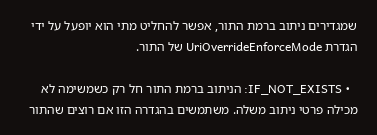שמגדירים ניתוב ברמת התור, אפשר להחליט מתי הוא יופעל על ידי הגדרת UriOverrideEnforceMode של התור.

  • IF_NOT_EXISTS: הניתוב ברמת התור חל רק כשמשימה לא מכילה פרטי ניתוב משלה. משתמשים בהגדרה הזו אם רוצים שהתור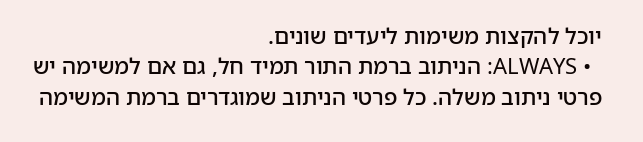יוכל להקצות משימות ליעדים שונים.
  • ALWAYS: הניתוב ברמת התור תמיד חל, גם אם למשימה יש פרטי ניתוב משלה. כל פרטי הניתוב שמוגדרים ברמת המשימה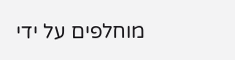מוחלפים על ידי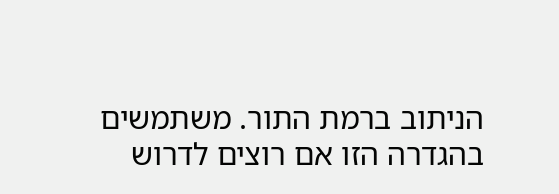הניתוב ברמת התור. משתמשים בהגדרה הזו אם רוצים לדרוש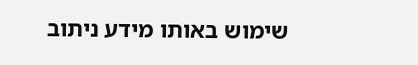שימוש באותו מידע ניתוב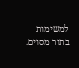למשימות בתור מסוים.